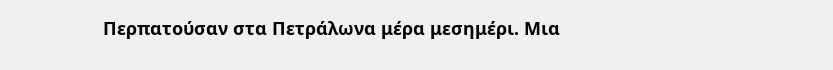Περπατούσαν στα Πετράλωνα μέρα μεσημέρι. Μια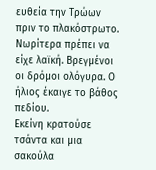ευθεία την Τρώων πριν το πλακόστρωτο. Νωρίτερα πρέπει να είχε λαϊκή. Βρεγμένοι οι δρόμοι ολόγυρα. Ο ήλιος έκαιγε το βάθος πεδίου.
Εκείνη κρατούσε τσάντα και μια σακούλα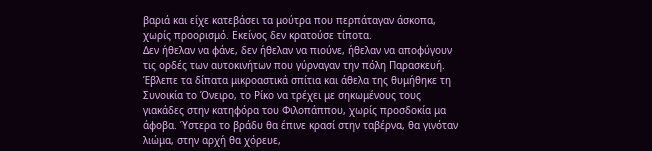βαριά και είχε κατεβάσει τα μούτρα που περπάταγαν άσκοπα, χωρίς προορισμό. Εκείνος δεν κρατούσε τίποτα.
Δεν ήθελαν να φάνε, δεν ήθελαν να πιούνε, ήθελαν να αποφύγουν τις ορδές των αυτοκινήτων που γύρναγαν την πόλη Παρασκευή.
Έβλεπε τα δίπατα μικροαστικά σπίτια και άθελα της θυμήθηκε τη Συνοικία το Όνειρο, το Ρίκο να τρέχει με σηκωμένους τους γιακάδες στην κατηφόρα του Φιλοπάππου, χωρίς προσδοκία μα άφοβα. Ύστερα το βράδυ θα έπινε κρασί στην ταβέρνα, θα γινόταν λιώμα, στην αρχή θα χόρευε,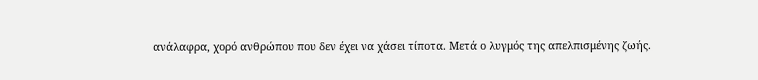ανάλαφρα, χορό ανθρώπου που δεν έχει να χάσει τίποτα. Μετά ο λυγμός της απελπισμένης ζωής.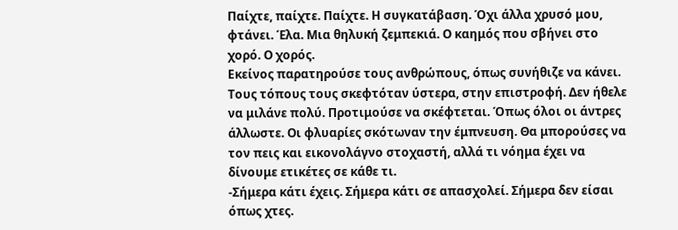Παίχτε, παίχτε. Παίχτε. Η συγκατάβαση. Όχι άλλα χρυσό μου, φτάνει. Έλα. Μια θηλυκή ζεμπεκιά. Ο καημός που σβήνει στο χορό. Ο χορός.
Εκείνος παρατηρούσε τους ανθρώπους, όπως συνήθιζε να κάνει. Τους τόπους τους σκεφτόταν ύστερα, στην επιστροφή. Δεν ήθελε να μιλάνε πολύ. Προτιμούσε να σκέφτεται. Όπως όλοι οι άντρες άλλωστε. Οι φλυαρίες σκότωναν την έμπνευση. Θα μπορούσες να τον πεις και εικονολάγνο στοχαστή, αλλά τι νόημα έχει να δίνουμε ετικέτες σε κάθε τι.
-Σήμερα κάτι έχεις. Σήμερα κάτι σε απασχολεί. Σήμερα δεν είσαι όπως χτες.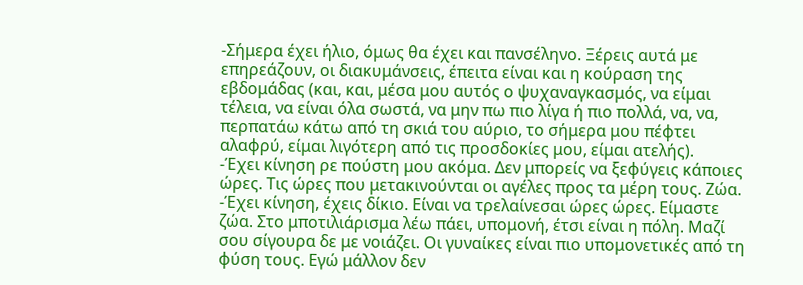-Σήμερα έχει ήλιο, όμως θα έχει και πανσέληνο. Ξέρεις αυτά με επηρεάζουν, οι διακυμάνσεις, έπειτα είναι και η κούραση της εβδομάδας (και, και, μέσα μου αυτός ο ψυχαναγκασμός, να είμαι τέλεια, να είναι όλα σωστά, να μην πω πιο λίγα ή πιο πολλά, να, να, περπατάω κάτω από τη σκιά του αύριο, το σήμερα μου πέφτει αλαφρύ, είμαι λιγότερη από τις προσδοκίες μου, είμαι ατελής).
-Έχει κίνηση ρε πούστη μου ακόμα. Δεν μπορείς να ξεφύγεις κάποιες ώρες. Τις ώρες που μετακινούνται οι αγέλες προς τα μέρη τους. Ζώα.
-Έχει κίνηση, έχεις δίκιο. Είναι να τρελαίνεσαι ώρες ώρες. Είμαστε ζώα. Στο μποτιλιάρισμα λέω πάει, υπομονή, έτσι είναι η πόλη. Μαζί σου σίγουρα δε με νοιάζει. Οι γυναίκες είναι πιο υπομονετικές από τη φύση τους. Εγώ μάλλον δεν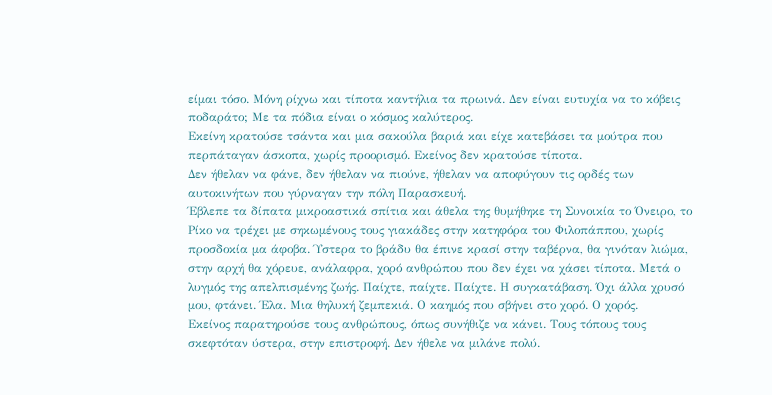είμαι τόσο. Μόνη ρίχνω και τίποτα καντήλια τα πρωινά. Δεν είναι ευτυχία να το κόβεις ποδαράτο; Με τα πόδια είναι ο κόσμος καλύτερος.
Εκείνη κρατούσε τσάντα και μια σακούλα βαριά και είχε κατεβάσει τα μούτρα που περπάταγαν άσκοπα, χωρίς προορισμό. Εκείνος δεν κρατούσε τίποτα.
Δεν ήθελαν να φάνε, δεν ήθελαν να πιούνε, ήθελαν να αποφύγουν τις ορδές των αυτοκινήτων που γύρναγαν την πόλη Παρασκευή.
Έβλεπε τα δίπατα μικροαστικά σπίτια και άθελα της θυμήθηκε τη Συνοικία το Όνειρο, το Ρίκο να τρέχει με σηκωμένους τους γιακάδες στην κατηφόρα του Φιλοπάππου, χωρίς προσδοκία μα άφοβα. Ύστερα το βράδυ θα έπινε κρασί στην ταβέρνα, θα γινόταν λιώμα, στην αρχή θα χόρευε, ανάλαφρα, χορό ανθρώπου που δεν έχει να χάσει τίποτα. Μετά ο λυγμός της απελπισμένης ζωής. Παίχτε, παίχτε. Παίχτε. Η συγκατάβαση. Όχι άλλα χρυσό μου, φτάνει. Έλα. Μια θηλυκή ζεμπεκιά. Ο καημός που σβήνει στο χορό. Ο χορός.
Εκείνος παρατηρούσε τους ανθρώπους, όπως συνήθιζε να κάνει. Τους τόπους τους σκεφτόταν ύστερα, στην επιστροφή. Δεν ήθελε να μιλάνε πολύ.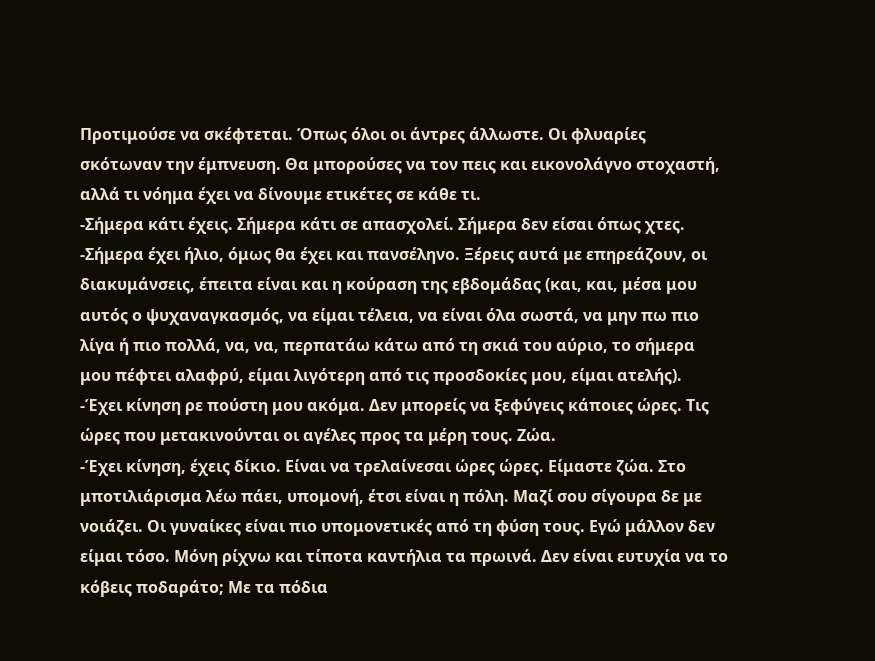Προτιμούσε να σκέφτεται. Όπως όλοι οι άντρες άλλωστε. Οι φλυαρίες σκότωναν την έμπνευση. Θα μπορούσες να τον πεις και εικονολάγνο στοχαστή, αλλά τι νόημα έχει να δίνουμε ετικέτες σε κάθε τι.
-Σήμερα κάτι έχεις. Σήμερα κάτι σε απασχολεί. Σήμερα δεν είσαι όπως χτες.
-Σήμερα έχει ήλιο, όμως θα έχει και πανσέληνο. Ξέρεις αυτά με επηρεάζουν, οι διακυμάνσεις, έπειτα είναι και η κούραση της εβδομάδας (και, και, μέσα μου αυτός ο ψυχαναγκασμός, να είμαι τέλεια, να είναι όλα σωστά, να μην πω πιο λίγα ή πιο πολλά, να, να, περπατάω κάτω από τη σκιά του αύριο, το σήμερα μου πέφτει αλαφρύ, είμαι λιγότερη από τις προσδοκίες μου, είμαι ατελής).
-Έχει κίνηση ρε πούστη μου ακόμα. Δεν μπορείς να ξεφύγεις κάποιες ώρες. Τις ώρες που μετακινούνται οι αγέλες προς τα μέρη τους. Ζώα.
-Έχει κίνηση, έχεις δίκιο. Είναι να τρελαίνεσαι ώρες ώρες. Είμαστε ζώα. Στο μποτιλιάρισμα λέω πάει, υπομονή, έτσι είναι η πόλη. Μαζί σου σίγουρα δε με νοιάζει. Οι γυναίκες είναι πιο υπομονετικές από τη φύση τους. Εγώ μάλλον δεν είμαι τόσο. Μόνη ρίχνω και τίποτα καντήλια τα πρωινά. Δεν είναι ευτυχία να το κόβεις ποδαράτο; Με τα πόδια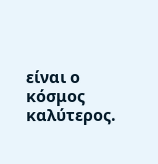είναι ο κόσμος καλύτερος.